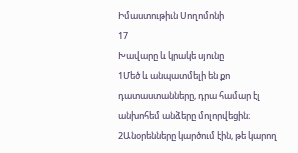Իմաստութիւն Սողոմոնի
17
Խավարը և կրակե սյունը
1Մեծ և անպատմելի են քո դատաստանները, դրա համար էլ անխոհեմ անձերը մոլորվեցին։ 2Անօրենները կարծում էին, թե կարող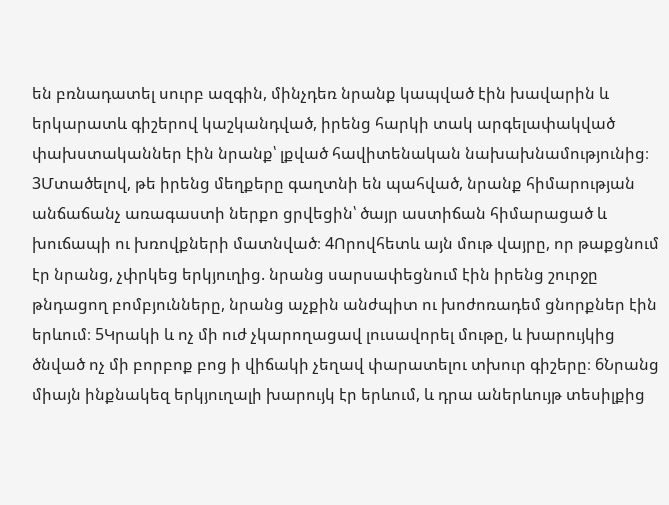են բռնադատել սուրբ ազգին, մինչդեռ նրանք կապված էին խավարին և երկարատև գիշերով կաշկանդված, իրենց հարկի տակ արգելափակված փախստականներ էին նրանք՝ լքված հավիտենական նախախնամությունից։ 3Մտածելով, թե իրենց մեղքերը գաղտնի են պահված, նրանք հիմարության անճաճանչ առագաստի ներքո ցրվեցին՝ ծայր աստիճան հիմարացած և խուճապի ու խռովքների մատնված։ 4Որովհետև այն մութ վայրը, որ թաքցնում էր նրանց, չփրկեց երկյուղից. նրանց սարսափեցնում էին իրենց շուրջը թնդացող բոմբյունները, նրանց աչքին անժպիտ ու խոժոռադեմ ցնորքներ էին երևում։ 5Կրակի և ոչ մի ուժ չկարողացավ լուսավորել մութը, և խարույկից ծնված ոչ մի բորբոք բոց ի վիճակի չեղավ փարատելու տխուր գիշերը։ 6Նրանց միայն ինքնակեզ երկյուղալի խարույկ էր երևում, և դրա աներևույթ տեսիլքից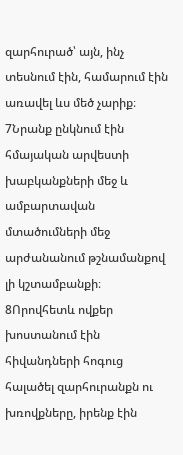զարհուրած՝ այն, ինչ տեսնում էին, համարում էին առավել ևս մեծ չարիք։ 7Նրանք ընկնում էին հմայական արվեստի խաբկանքների մեջ և ամբարտավան մտածումների մեջ արժանանում թշնամանքով լի կշտամբանքի։ 8Որովհետև ովքեր խոստանում էին հիվանդների հոգուց հալածել զարհուրանքն ու խռովքները, իրենք էին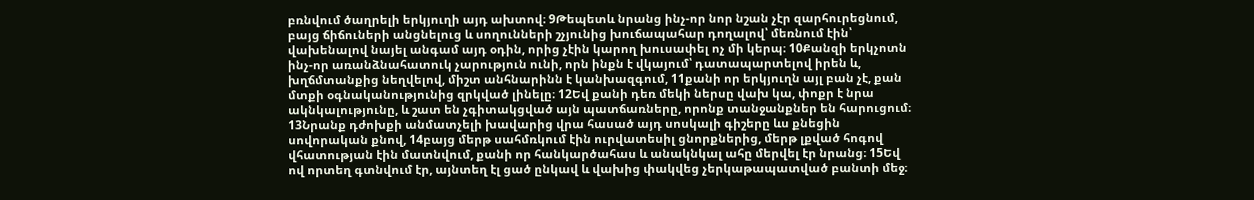բռնվում ծաղրելի երկյուղի այդ ախտով։ 9Թեպետև նրանց ինչ-որ նոր նշան չէր զարհուրեցնում, բայց ճիճուների անցնելուց և սողունների շչյունից խուճապահար դողալով՝ մեռնում էին՝ վախենալով նայել անգամ այդ օդին, որից չէին կարող խուսափել ոչ մի կերպ։ 10Քանզի երկչոտն ինչ-որ առանձնահատուկ չարություն ունի, որն ինքն է վկայում՝ դատապարտելով իրեն և, խղճմտանքից նեղվելով, միշտ անհնարինն է կանխազգում, 11քանի որ երկյուղն այլ բան չէ, քան մտքի օգնականությունից զրկված լինելը։ 12Եվ քանի դեռ մեկի ներսը վախ կա, փոքր է նրա ակնկալությունը, և շատ են չգիտակցված այն պատճառները, որոնք տանջանքներ են հարուցում։ 13Նրանք դժոխքի անմատչելի խավարից վրա հասած այդ սոսկալի գիշերը ևս քնեցին սովորական քնով, 14բայց մերթ սահմռկում էին ուրվատեսիլ ցնորքներից, մերթ լքված հոգով վհատության էին մատնվում, քանի որ հանկարծահաս և անակնկալ ահը մերվել էր նրանց։ 15Եվ ով որտեղ գտնվում էր, այնտեղ էլ ցած ընկավ և վախից փակվեց չերկաթապատված բանտի մեջ։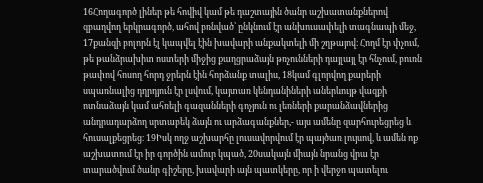16Հողագործ լիներ թե հովիվ կամ թե դաշտային ծանր աշխատանքներով զբաղվող երկրագործ, ահով բռնված՝ ընկնում էր անխուսափելի տագնապի մեջ, 17քանզի բոլորն էլ կապվել էին խավարի անքակտելի մի շղթայով։ Հողմ էր փչում, թե թանձրախիտ ոստերի միջից քաղցրաձայն թռչունների դայլայլ էր հնչում, բուռն թափով հոսող հորդ ջրերն էին հորձանք տալիս, 18կամ գլորվող քարերի սպառնալից դղրդյուն էր լսվում, կայտառ կենդանիների աներևույթ վազքի ոտնաձայն կամ ահռելի գազանների գոչյուն ու լեռների քարանձավներից անդրադարձող սրտաբեկ ձայն ու արձագանքներ,- այս ամենը զարհուրեցրեց և հուսալքեցրեց։ 19Իսկ ողջ աշխարհը լուսավորվում էր պայծառ լույսով, և ամեն ոք աշխատում էր իր գործին ամուր կպած, 20սակայն միայն նրանց վրա էր տարածվում ծանր գիշերը, խավարի այն պատկերը, որ ի վերջո պատելու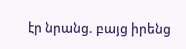էր նրանց. բայց իրենց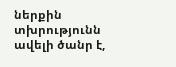ներքին տխրությունն ավելի ծանր է,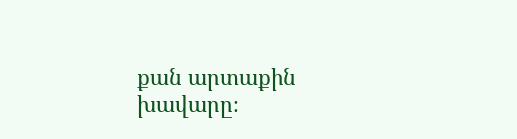քան արտաքին խավարը։